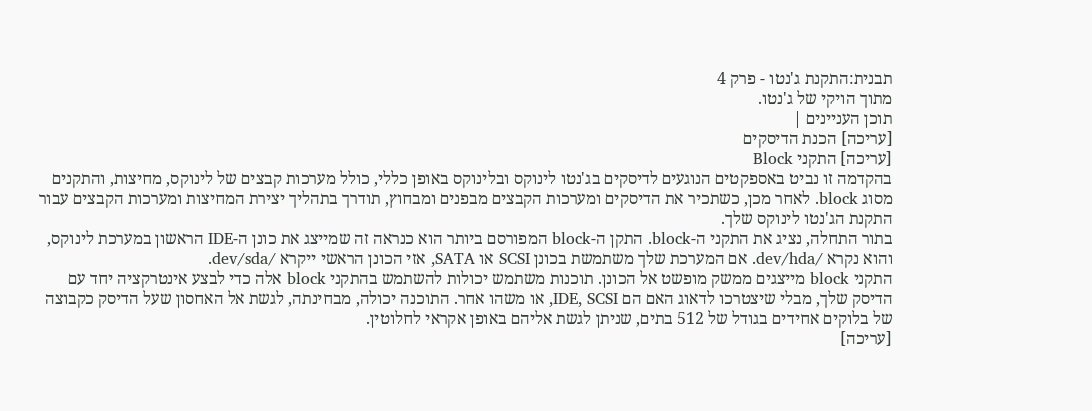תבנית:התקנת ג'נטו - פרק 4
מתוך הויקי של ג'נטו.
תוכן העניינים |
[עריכה] הכנת הדיסקים
[עריכה] התקני Block
בהקדמה זו נביט באספקטים הנוגעים לדיסקים בג'נטו לינוקס ובלינוקס באופן כללי, כולל מערכות קבצים של לינוקס, מחיצות, והתקנים מסוג block. לאחר מכן, כשתכיר את הדיסקים ומערכות הקבצים מבפנים ומבחוץ, תודרך בתהליך יצירת המחיצות ומערכות הקבצים עבור התקנת הג'נטו לינוקס שלך.
בתור התחלה, נציג את התקני ה-block. התקן ה-block המפורסם ביותר הוא כנראה זה שמייצג את כונן ה-IDE הראשון במערכת לינוקס, והוא נקרא /dev/hda. אם המערכת שלך משתמשת בכונן SCSI או SATA, אזי הכונן הראשי ייקרא /dev/sda.
התקני block מייצגים ממשק מופשט אל הכונן. תוכנות משתמש יכולות להשתמש בהתקני block אלה כדי לבצע אינטרקציה יחד עם הדיסק שלך, מבלי שיצטרכו לדאוג האם הם IDE, SCSI, או משהו אחר. התוכנה יכולה, מבחינתה, לגשת אל האחסון שעל הדיסק כקבוצה של בלוקים אחידים בגודל של 512 בתים, שניתן לגשת אליהם באופן אקראי לחלוטין.
[עריכה]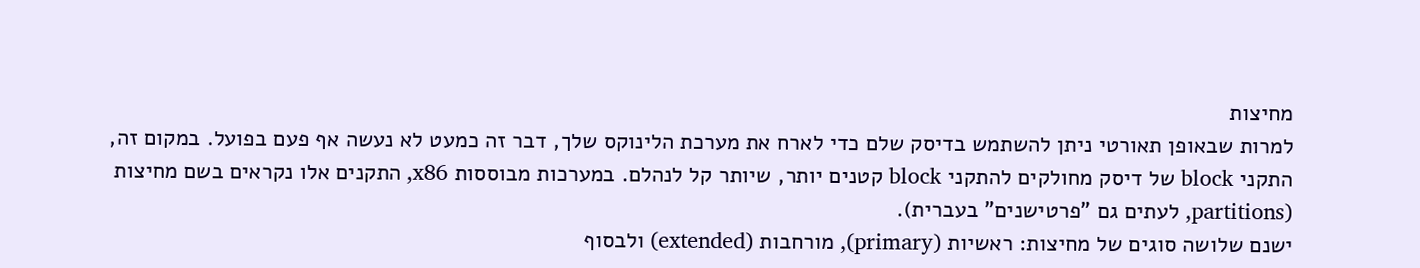מחיצות
למרות שבאופן תאורטי ניתן להשתמש בדיסק שלם כדי לארח את מערכת הלינוקס שלך, דבר זה כמעט לא נעשה אף פעם בפועל. במקום זה, התקני block של דיסק מחולקים להתקני block קטנים יותר, שיותר קל לנהלם. במערכות מבוססות x86, התקנים אלו נקראים בשם מחיצות (partitions, לעתים גם "פרטישנים" בעברית).
ישנם שלושה סוגים של מחיצות: ראשיות (primary), מורחבות (extended) ולבסוף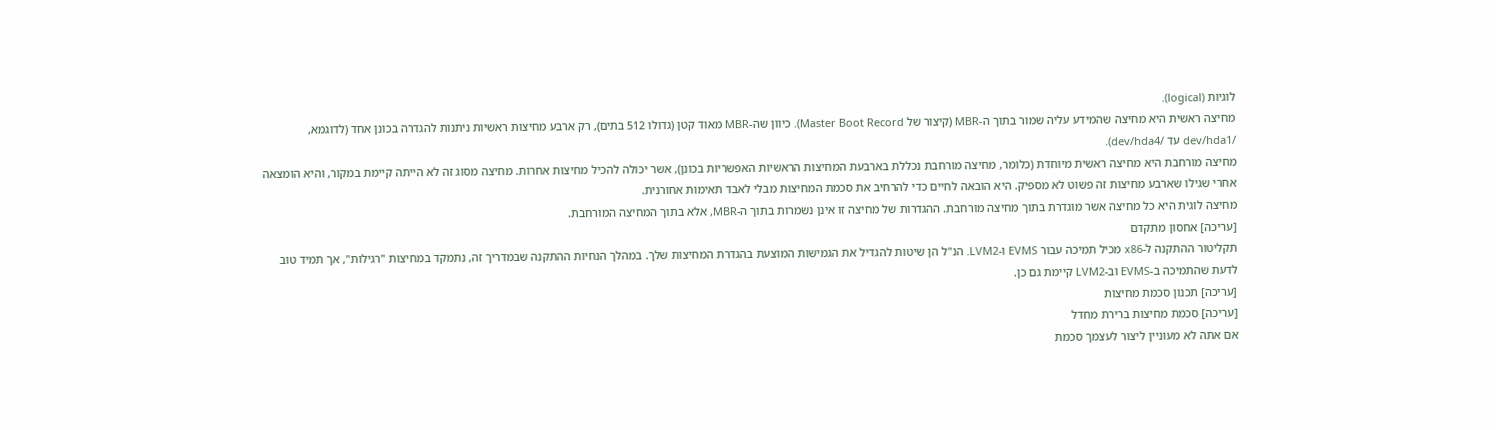לוגיות (logical).
מחיצה ראשית היא מחיצה שהמידע עליה שמור בתוך ה-MBR (קיצור של Master Boot Record). כיוון שה-MBR מאוד קטן (גדולו 512 בתים), רק ארבע מחיצות ראשיות ניתנות להגדרה בכונן אחד (לדוגמא, /dev/hda1 עד /dev/hda4).
מחיצה מורחבת היא מחיצה ראשית מיוחדת (כלומר, מחיצה מורחבת נכללת בארבעת המחיצות הראשיות האפשריות בכונן), אשר יכולה להכיל מחיצות אחרות. מחיצה מסוג זה לא הייתה קיימת במקור, והיא הומצאה אחרי שגילו שארבע מחיצות זה פשוט לא מספיק. היא הובאה לחיים כדי להרחיב את סכמת המחיצות מבלי לאבד תאימות אחורנית.
מחיצה לוגית היא כל מחיצה אשר מוגדרת בתוך מחיצה מורחבת. ההגדרות של מחיצה זו אינן נשמרות בתוך ה-MBR, אלא בתוך המחיצה המורחבת.
[עריכה] אחסון מתקדם
תקליטור ההתקנה ל-x86 מכיל תמיכה עבור EVMS ו-LVM2. הנ"ל הן שיטות להגדיל את הגמישות המוצעת בהגדרת המחיצות שלך. במהלך הנחיות ההתקנה שבמדריך זה, נתמקד במחיצות "רגילות", אך תמיד טוב לדעת שהתמיכה ב-EVMS וב-LVM2 קיימת גם כן.
[עריכה] תכנון סכמת מחיצות
[עריכה] סכמת מחיצות ברירת מחדל
אם אתה לא מעוניין ליצור לעצמך סכמת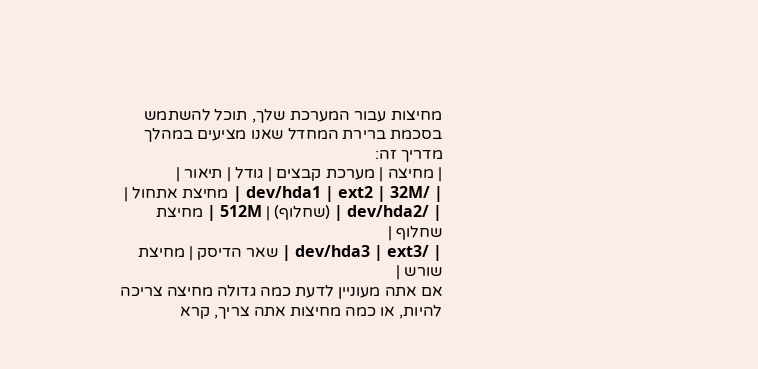מחיצות עבור המערכת שלך, תוכל להשתמש בסכמת ברירת המחדל שאנו מציעים במהלך מדריך זה:
| מחיצה | מערכת קבצים | גודל | תיאור |
| /dev/hda1 | ext2 | 32M | מחיצת אתחול |
| /dev/hda2 | (שחלוף) | 512M | מחיצת שחלוף |
| /dev/hda3 | ext3 | שאר הדיסק | מחיצת שורש |
אם אתה מעוניין לדעת כמה גדולה מחיצה צריכה להיות, או כמה מחיצות אתה צריך, קרא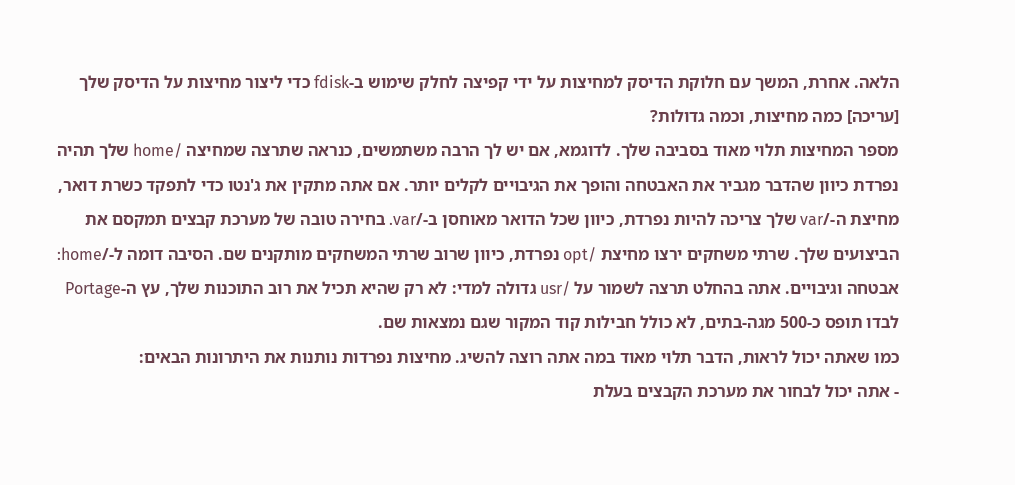הלאה. אחרת, המשך עם חלוקת הדיסק למחיצות על ידי קפיצה לחלק שימוש ב-fdisk כדי ליצור מחיצות על הדיסק שלך
[עריכה] כמה מחיצות, וכמה גדולות?
מספר המחיצות תלוי מאוד בסביבה שלך. לדוגמא, אם יש לך הרבה משתמשים, כנראה שתרצה שמחיצה /home שלך תהיה נפרדת כיוון שהדבר מגביר את האבטחה והופך את הגיבויים לקלים יותר. אם אתה מתקין את ג'נטו כדי לתפקד כשרת דואר, מחיצת ה-/var שלך צריכה להיות נפרדת, כיוון שכל הדואר מאוחסן ב-/var. בחירה טובה של מערכת קבצים תמקסם את הביצועים שלך. שרתי משחקים ירצו מחיצת /opt נפרדת, כיוון שרוב שרתי המשחקים מותקנים שם. הסיבה דומה ל-/home: אבטחה וגיבויים. אתה בהחלט תרצה לשמור על /usr גדולה למדי: לא רק שהיא תכיל את רוב התוכנות שלך, עץ ה-Portage לבדו תופס כ-500 מגה-בתים, לא כולל חבילות קוד המקור שגם נמצאות שם.
כמו שאתה יכול לראות, הדבר תלוי מאוד במה אתה רוצה להשיג. מחיצות נפרדות נותנות את היתרונות הבאים:
- אתה יכול לבחור את מערכת הקבצים בעלת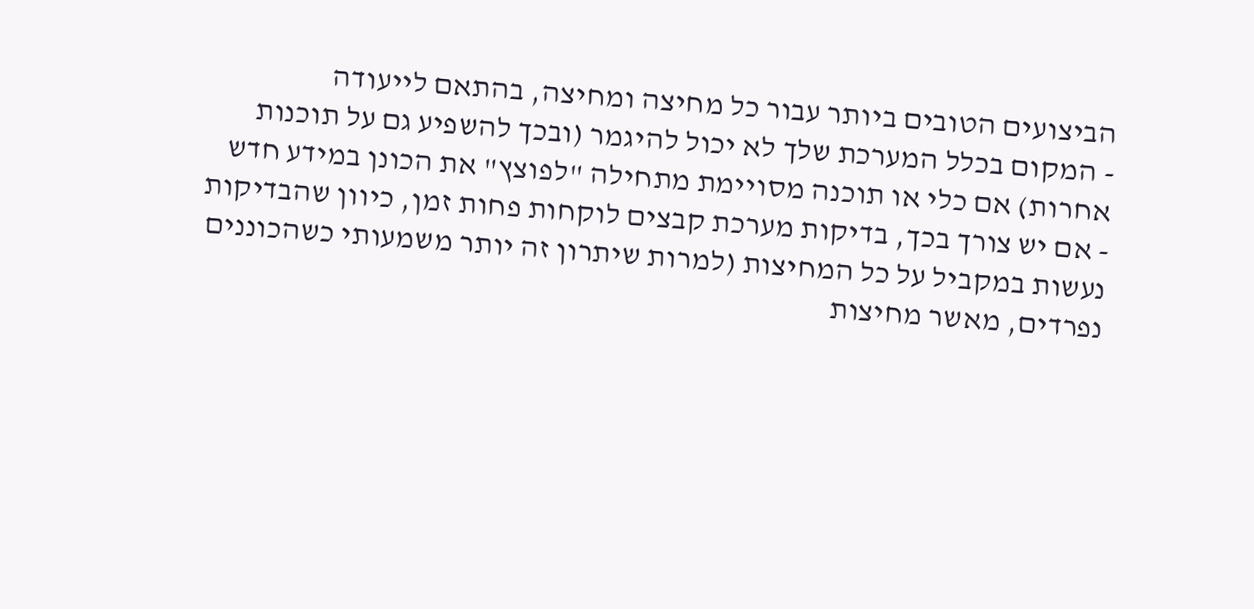הביצועים הטובים ביותר עבור כל מחיצה ומחיצה, בהתאם לייעודה
- המקום בכלל המערכת שלך לא יכול להיגמר (ובכך להשפיע גם על תוכנות אחרות) אם כלי או תוכנה מסויימת מתחילה "לפוצץ" את הכונן במידע חדש
- אם יש צורך בכך, בדיקות מערכת קבצים לוקחות פחות זמן, כיוון שהבדיקות נעשות במקביל על כל המחיצות (למרות שיתרון זה יותר משמעותי כשהכוננים נפרדים, מאשר מחיצות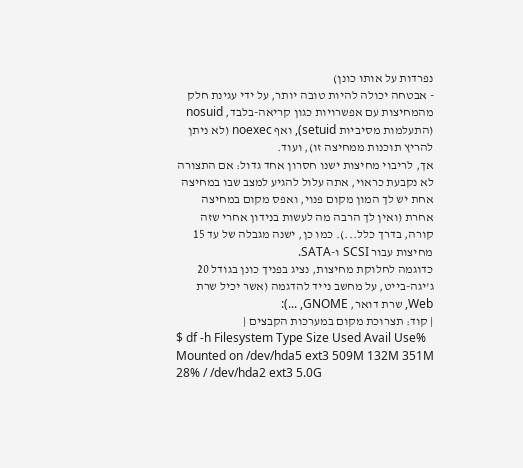נפרדות על אותו כונן)
- אבטחה יכולה להיות טובה יותר, על ידי עגינת חלק מהמחיצות עם אפשרויות כגון קריאה-בלבד, nosuid (התעלמות מסיביות setuid), ואף noexec (לא ניתן להריץ תוכנות ממחיצה זו), ועוד.
אך, לריבוי מחיצות ישנו חסרון אחד גדול: אם התצורה לא נקבעת כראוי, אתה עלול להגיע למצב שבו במחיצה אחת יש לך המון מקום פנוי, ואפס מקום במחיצה אחרת (ואין לך הרבה מה לעשות בנידון אחרי שזה קורה, בדרך כלל...). כמו כן, ישנה מגבלה של עד 15 מחיצות עבור SCSI ו-SATA.
כדוגמה לחלוקת מחיצות, נציג בפניך כונן בגודל 20 ג'יגה-בייט, על מחשב נייד להדגמה (אשר יכיל שרת Web, שרת דואר, GNOME, ...):
| קוד: תצרוכת מקום במערכות הקבצים |
$ df -h Filesystem Type Size Used Avail Use% Mounted on /dev/hda5 ext3 509M 132M 351M 28% / /dev/hda2 ext3 5.0G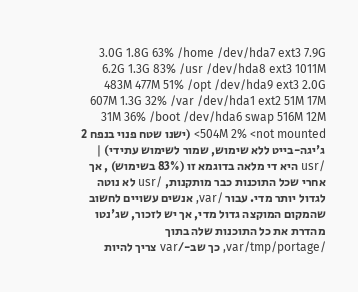3.0G 1.8G 63% /home /dev/hda7 ext3 7.9G 6.2G 1.3G 83% /usr /dev/hda8 ext3 1011M 483M 477M 51% /opt /dev/hda9 ext3 2.0G 607M 1.3G 32% /var /dev/hda1 ext2 51M 17M 31M 36% /boot /dev/hda6 swap 516M 12M 504M 2% <not mounted> (ישנו שטח פנוי בנפח 2 ג'יגה-בייט ללא שימוש, שמור לשימוש עתידי) |
/usr היא די מלאה בדוגמא זו (83% בשימוש) , אך אחרי שכל התוכנות כבר מותקנות, /usr לא נוטה לגדול יותר מדי. עבור /var, אנשים עשויים לחשוב שהמקום המוקצה גדול מדי, אך יש לזכור, שג'נטו מהדרת את כל התוכנות שלה בתוך /var/tmp/portage, כך שב-/var צריך להיות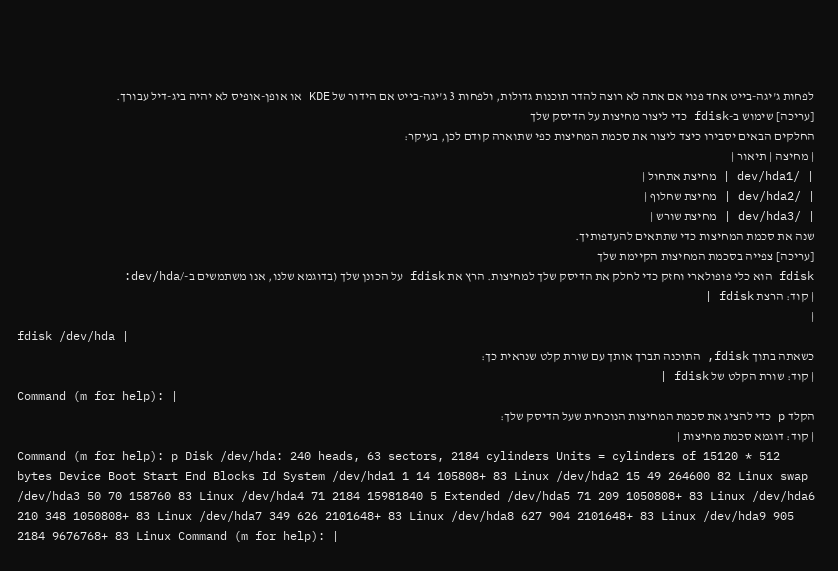לפחות ג'יגה-בייט אחד פנוי אם אתה לא רוצה להדר תוכנות גדולות, ולפחות 3 ג'יגה-בייט אם הידור של KDE או אופן-אופיס לא יהיה ביג-דיל עבורך.
[עריכה] שימוש ב-fdisk כדי ליצור מחיצות על הדיסק שלך
החלקים הבאים יסבירו כיצד ליצור את סכמת המחיצות כפי שתוארה קודם לכן, בעיקר:
| מחיצה | תיאור |
| /dev/hda1 | מחיצת אתחול |
| /dev/hda2 | מחיצת שחלוף |
| /dev/hda3 | מחיצת שורש |
שנה את סכמת המחיצות כדי שתתאים להעדפותיך.
[עריכה] צפייה בסכמת המחיצות הקיימת שלך
fdisk הוא כלי פופולארי וחזק כדי לחלק את הדיסק שלך למחיצות. הרץ את fdisk על הכונן שלך (בדוגמא שלנו, אנו משתמשים ב-/dev/hda:
| קוד: הרצת fdisk |
|
fdisk /dev/hda |
כשאתה בתוך fdisk, התוכנה תברך אותך עם שורת קלט שנראית כך:
| קוד: שורת הקלט של fdisk |
Command (m for help): |
הקלד p כדי להציג את סכמת המחיצות הנוכחית שעל הדיסק שלך:
| קוד: דוגמא סכמת מחיצות |
Command (m for help): p Disk /dev/hda: 240 heads, 63 sectors, 2184 cylinders Units = cylinders of 15120 * 512 bytes Device Boot Start End Blocks Id System /dev/hda1 1 14 105808+ 83 Linux /dev/hda2 15 49 264600 82 Linux swap /dev/hda3 50 70 158760 83 Linux /dev/hda4 71 2184 15981840 5 Extended /dev/hda5 71 209 1050808+ 83 Linux /dev/hda6 210 348 1050808+ 83 Linux /dev/hda7 349 626 2101648+ 83 Linux /dev/hda8 627 904 2101648+ 83 Linux /dev/hda9 905 2184 9676768+ 83 Linux Command (m for help): |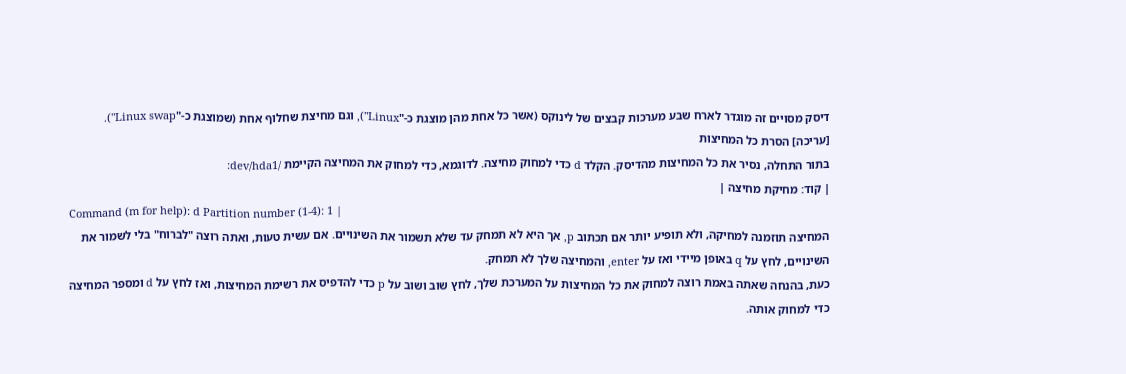דיסק מסויים זה מוגדר לארח שבע מערכות קבצים של לינוקס (אשר כל אחת מהן מוצגת כ-"Linux"), וגם מחיצת שחלוף אחת (שמוצגת כ-"Linux swap").
[עריכה] הסרת כל המחיצות
בתור התחלה, נסיר את כל המחיצות מהדיסק. הקלד d כדי למחוק מחיצה. לדוגמא, כדי למחוק את המחיצה הקיימת /dev/hda1:
| קוד: מחיקת מחיצה |
Command (m for help): d Partition number (1-4): 1 |
המחיצה תוזמנה למחיקה, ולא תופיע יותר אם תכתוב p, אך היא לא תמחק עד שלא תשמור את השינויים. אם עשית טעות, ואתה רוצה "לברוח" בלי לשמור את השינויים, לחץ על q באופן מיידי ואז על enter, והמחיצה שלך לא תמחק.
כעת, בהנחה שאתה באמת רוצה למחוק את כל המחיצות על המערכת שלך, לחץ שוב ושוב על p כדי להדפיס את רשימת המחיצות, ואז לחץ על d ומספר המחיצה כדי למחוק אותה.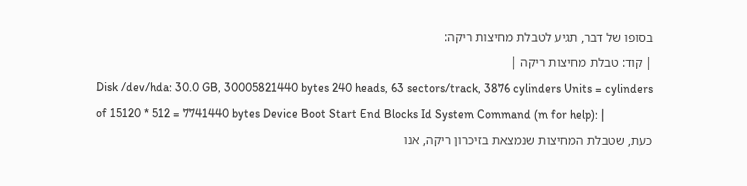בסופו של דבר, תגיע לטבלת מחיצות ריקה:
| קוד: טבלת מחיצות ריקה |
Disk /dev/hda: 30.0 GB, 30005821440 bytes 240 heads, 63 sectors/track, 3876 cylinders Units = cylinders of 15120 * 512 = 7741440 bytes Device Boot Start End Blocks Id System Command (m for help): |
כעת, שטבלת המחיצות שנמצאת בזיכרון ריקה, אנו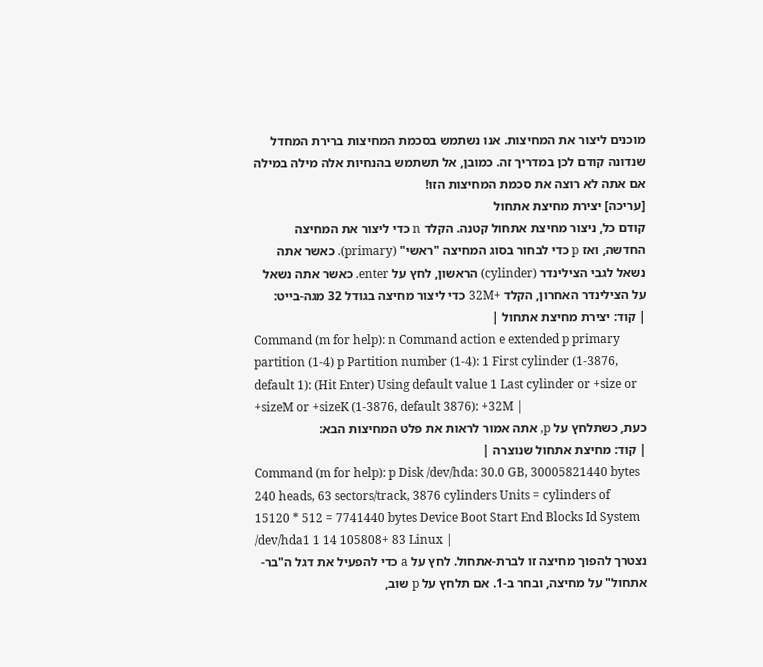מוכנים ליצור את המחיצות. אנו נשתמש בסכמת המחיצות ברירת המחדל שנדונה קודם לכן במדריך זה. כמובן, אל תשתמש בהנחיות אלה מילה במילה אם אתה לא רוצה את סכמת המחיצות הזו!
[עריכה] יצירת מחיצת אתחול
קודם כל, ניצור מחיצת אתחול קטנה. הקלד n כדי ליצור את המחיצה החדשה, ואז p כדי לבחור בסוג המחיצה "ראשי" (primary). כאשר אתה נשאל לגבי הצילינדר (cylinder) הראשון, לחץ על enter. כאשר אתה נשאל על הצילינדר האחרון, הקלד +32M כדי ליצור מחיצה בגודל 32 מגה-בייט:
| קוד: יצירת מחיצת אתחול |
Command (m for help): n Command action e extended p primary partition (1-4) p Partition number (1-4): 1 First cylinder (1-3876, default 1): (Hit Enter) Using default value 1 Last cylinder or +size or +sizeM or +sizeK (1-3876, default 3876): +32M |
כעת, כשתלחץ על p, אתה אמור לראות את פלט המחיצות הבא:
| קוד: מחיצת אתחול שנוצרה |
Command (m for help): p Disk /dev/hda: 30.0 GB, 30005821440 bytes 240 heads, 63 sectors/track, 3876 cylinders Units = cylinders of 15120 * 512 = 7741440 bytes Device Boot Start End Blocks Id System /dev/hda1 1 14 105808+ 83 Linux |
נצטרך להפוך מחיצה זו לברת-אתחול. לחץ על a כדי להפעיל את דגל ה"בר-אתחול" על מחיצה, ובחר ב-1. אם תלחץ על p שוב,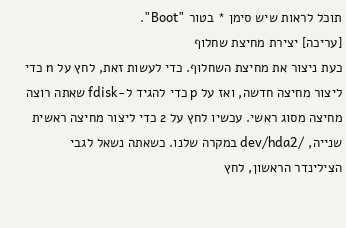תוכל לראות שיש סימן * בטור "Boot".
[עריכה] יצירת מחיצת שחלוף
כעת ניצור את מחיצת השחלוף. כדי לעשות זאת, לחץ על n כדי ליצור מחיצה חדשה, ואז על p כדי להגיד ל-fdisk שאתה רוצה מחיצה מסוג ראשי. עכשיו לחץ על 2 כדי ליצור מחיצה ראשית שנייה, /dev/hda2 במקרה שלנו. כשאתה נשאל לגבי הצילינדר הראשון, לחץ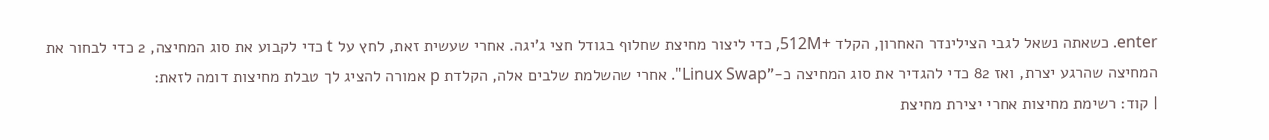enter. כשאתה נשאל לגבי הצילינדר האחרון, הקלד +512M, כדי ליצור מחיצת שחלוף בגודל חצי ג'יגה. אחרי שעשית זאת, לחץ על t כדי לקבוע את סוג המחיצה, 2 כדי לבחור את המחיצה שהרגע יצרת, ואז 82 כדי להגדיר את סוג המחיצה כ-"Linux Swap". אחרי שהשלמת שלבים אלה, הקלדת p אמורה להציג לך טבלת מחיצות דומה לזאת:
| קוד: רשימת מחיצות אחרי יצירת מחיצת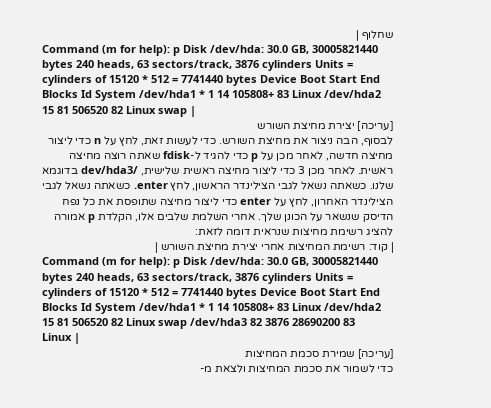שחלוף |
Command (m for help): p Disk /dev/hda: 30.0 GB, 30005821440 bytes 240 heads, 63 sectors/track, 3876 cylinders Units = cylinders of 15120 * 512 = 7741440 bytes Device Boot Start End Blocks Id System /dev/hda1 * 1 14 105808+ 83 Linux /dev/hda2 15 81 506520 82 Linux swap |
[עריכה] יצירת מחיצת השורש
לבסוף, הבה ניצור את מחיצת השורש. כדי לעשות זאת, לחץ על n כדי ליצור מחיצה חדשה, לאחר מכן על p כדי להגיד ל-fdisk שאתה רוצה מחיצה ראשית. לאחר מכן 3 כדי ליצור מחיצה ראשית שלישית, /dev/hda3 בדוגמא שלנו. כשאתה נשאל לגבי הצילינדר הראשון, לחץ enter. כשאתה נשאל לגבי הצילינדר האחרון, לחץ על enter כדי ליצור מחיצה שתופסת את כל נפח הדיסק שנשאר על הכונן שלך. אחרי השלמת שלבים אלו, הקלדת p אמורה להציג רשימת מחיצות שנראית דומה לזאת:
| קוד: רשימת המחיצות אחרי יצירת מחיצת השורש |
Command (m for help): p Disk /dev/hda: 30.0 GB, 30005821440 bytes 240 heads, 63 sectors/track, 3876 cylinders Units = cylinders of 15120 * 512 = 7741440 bytes Device Boot Start End Blocks Id System /dev/hda1 * 1 14 105808+ 83 Linux /dev/hda2 15 81 506520 82 Linux swap /dev/hda3 82 3876 28690200 83 Linux |
[עריכה] שמירת סכמת המחיצות
כדי לשמור את סכמת המחיצות ולצאת מ-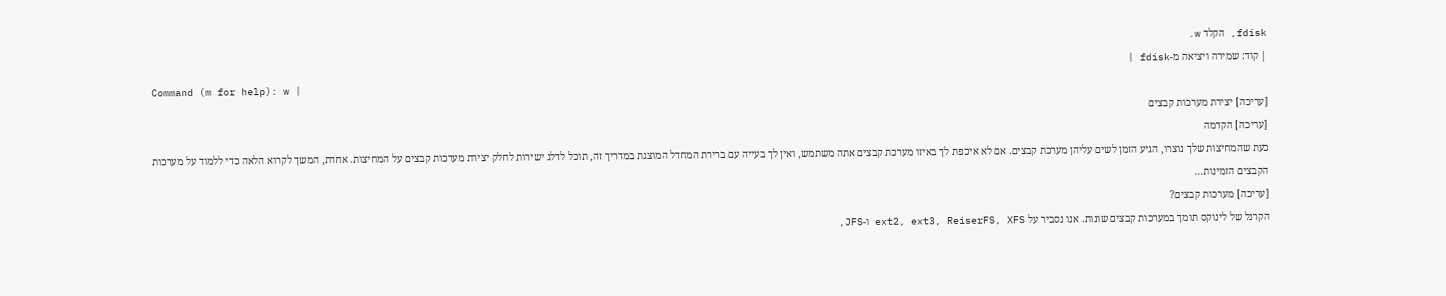fdisk, הקלד w.
| קוד: שמירה ויציאה מ-fdisk |
Command (m for help): w |
[עריכה] יצירת מערכות קבצים
[עריכה] הקדמה
כעת שהמחיצות שלך נוצרו, הגיע הזמן לשים עליהן מערכת קבצים. אם לא איכפת לך באיזו מערכת קבצים אתה משתמש, ואין לך בעייה עם ברירת המחדל המוצגת במדריך זה, תוכל לדלג ישירות לחלק יצירת מערכות קבצים על המחיצות. אחרת, המשך לקרוא הלאה כדי ללמוד על מערכות הקבצים הזמינות...
[עריכה] מערכות קבצים?
הקרנל של לינוקס תומך במערכות קבצים שונות. אנו נסביר על ext2, ext3, ReiserFS, XFS ו-JFS,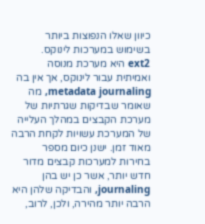כיוון שאלו הנפוצות ביותר בשימוש במערכות לינוקס.
ext2 היא מערכת מנוסה ואמיתית עבור לינוקס, אך אין בה metadata journaling, מה שאומר שבדיקות שגרתיות של מערכת הקבצים במהלך העלייה של המערכת עשויות לקחת הרבה מאוד זמן. ישנן כיום מספר בחירות למערכות קבצים מדור חדש יותר, אשר כן יש בהן journaling, והבדיקה שלהן היא הרבה יותר מהירה, ולכן, לרוב,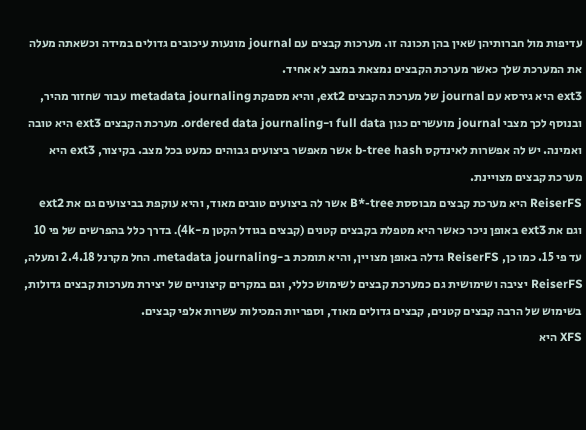עדיפות מול חברותיהן שאין בהן תכונה זו. מערכות קבצים עם journal מונעות עיכובים גדולים במידה וכשאתה מעלה את המערכת שלך כאשר מערכת הקבצים נמצאת במצב לא אחיד.
ext3 היא גירסא עם journal של מערכת הקבצים ext2, והיא מספקת metadata journaling עבור שחזור מהיר, ובנוסף לכך מצבי journal מועשרים כגון full data ו-ordered data journaling. מערכת הקבצים ext3 היא טובה ואמינה. יש לה אפשרות לאינדקס b-tree hash אשר מאפשר ביצועים גבוהים כמעט בכל מצב. בקיצור, ext3 היא מערכת קבצים מצויינת.
ReiserFS היא מערכת קבצים מבוססת B*-tree אשר לה ביצועים טובים מאוד, והיא עוקפת בביצועים גם את ext2 וגם את ext3 באופן ניכר כאשר היא מטפלת בקבצים קטנים (קבצים בגודל הקטן מ-4k). בדרך כלל בהפרשים של פי 10 עד פי 15. כמו כן, ReiserFS גדלה באופן מצויין, והיא תומכת ב-metadata journaling. החל מקרנל 2.4.18 ומעלה, ReiserFS יציבה ושימושית גם כמערכת קבצים לשימוש כללי, וגם במקרים קיצוניים של יצירת מערכות קבצים גדולות, בשימוש של הרבה קבצים קטנים, קבצים גדולים מאוד, וספריות המכילות עשרות אלפי קבצים.
XFS היא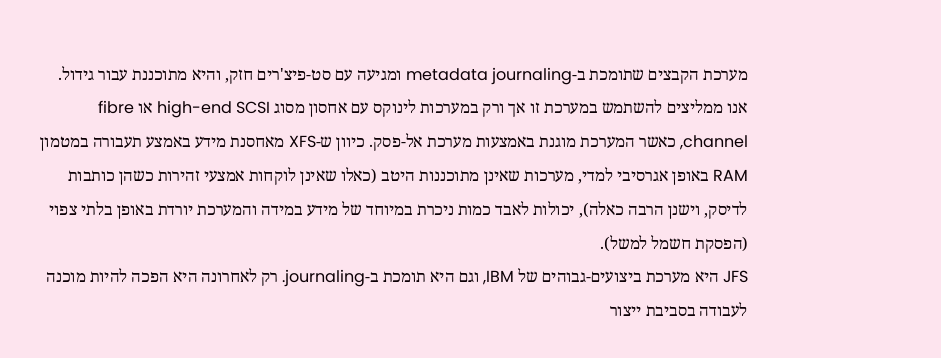מערכת הקבצים שתומכת ב-metadata journaling ומגיעה עם סט-פיצ'רים חזק, והיא מתוכננת עבור גידול. אנו ממליצים להשתמש במערכת זו אך ורק במערכות לינוקס עם אחסון מסוג high-end SCSI או fibre channel, כאשר המערכת מוגנת באמצעות מערכת אל-פסק. כיוון ש-XFS מאחסנת מידע באמצע תעבורה במטמון RAM באופן אגרסיבי למדי, מערכות שאינן מתוכננות היטב (כאלו שאינן לוקחות אמצעי זהירות כשהן כותבות לדיסק, וישנן הרבה כאלה), יכולות לאבד כמות ניכרת במיוחד של מידע במידה והמערכת יורדת באופן בלתי צפוי (הפסקת חשמל למשל).
JFS היא מערכת ביצועים-גבוהים של IBM, וגם היא תומכת ב-journaling. רק לאחרונה היא הפכה להיות מוכנה לעבודה בסביבת ייצור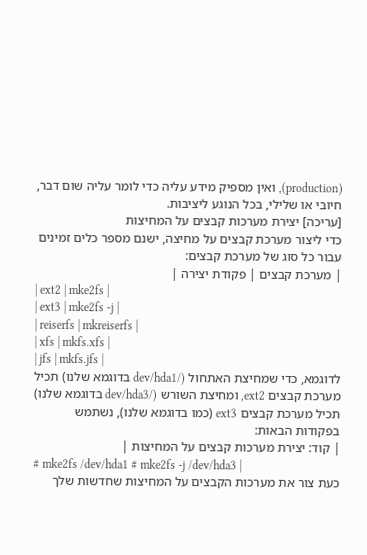(production), ואין מספיק מידע עליה כדי לומר עליה שום דבר, חיובי או שלילי, בכל הנוגע ליציבות.
[עריכה] יצירת מערכות קבצים על המחיצות
כדי ליצור מערכת קבצים על מחיצה, ישנם מספר כלים זמינים עבור כל סוג של מערכת קבצים:
| מערכת קבצים | פקודת יצירה |
| ext2 | mke2fs |
| ext3 | mke2fs -j |
| reiserfs | mkreiserfs |
| xfs | mkfs.xfs |
| jfs | mkfs.jfs |
לדוגמא, כדי שמחיצת האתחול (/dev/hda1 בדוגמא שלנו) תכיל מערכת קבצים ext2, ומחיצת השורש (/dev/hda3 בדוגמא שלנו) תכיל מערכת קבצים ext3 (כמו בדוגמא שלנו), נשתמש בפקודות הבאות:
| קוד: יצירת מערכות קבצים על המחיצות |
# mke2fs /dev/hda1 # mke2fs -j /dev/hda3 |
כעת צור את מערכות הקבצים על המחיצות שחדשות שלך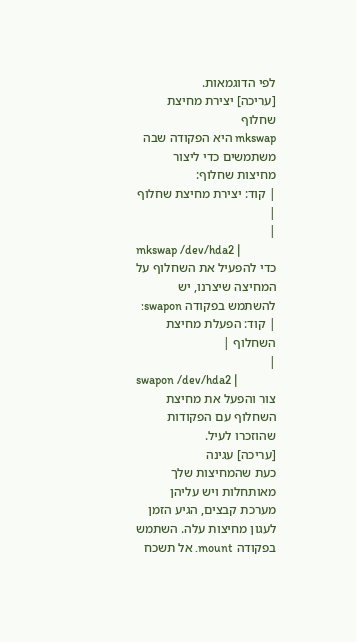לפי הדוגמאות.
[עריכה] יצירת מחיצת שחלוף
mkswap היא הפקודה שבה משתמשים כדי ליצור מחיצות שחלוף:
| קוד: יצירת מחיצת שחלוף |
|
mkswap /dev/hda2 |
כדי להפעיל את השחלוף על המחיצה שיצרנו, יש להשתמש בפקודה swapon:
| קוד: הפעלת מחיצת השחלוף |
|
swapon /dev/hda2 |
צור והפעל את מחיצת השחלוף עם הפקודות שהוזכרו לעיל.
[עריכה] עגינה
כעת שהמחיצות שלך מאותחלות ויש עליהן מערכת קבצים, הגיע הזמן לעגון מחיצות עלה. השתמש בפקודה mount. אל תשכח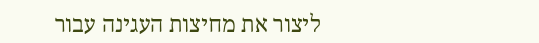ליצור את מחיצות העגינה עבור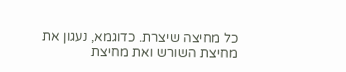כל מחיצה שיצרת. כדוגמא, נעגון את מחיצת השורש ואת מחיצת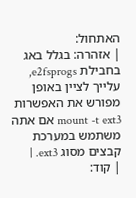האתחול:
| אזהרה: בגלל באג בחבילת e2fsprogs, עלייך לציין באופן מפורש את האפשרות mount -t ext3 אם אתה משתמש במערכת קבצים מסוג ext3. |
| קוד: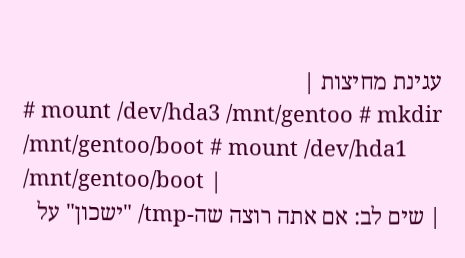עגינת מחיצות |
# mount /dev/hda3 /mnt/gentoo # mkdir /mnt/gentoo/boot # mount /dev/hda1 /mnt/gentoo/boot |
| שים לב: אם אתה רוצה שה-tmp/ "ישכון" על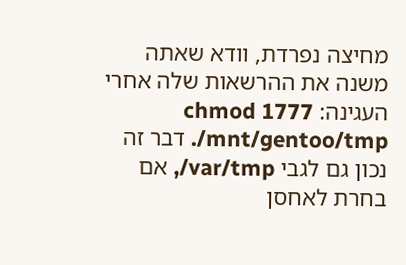מחיצה נפרדת, וודא שאתה משנה את ההרשאות שלה אחרי העגינה: chmod 1777 /mnt/gentoo/tmp. דבר זה נכון גם לגבי var/tmp/, אם בחרת לאחסן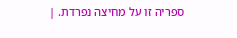ספריה זו על מחיצה נפרדת. |